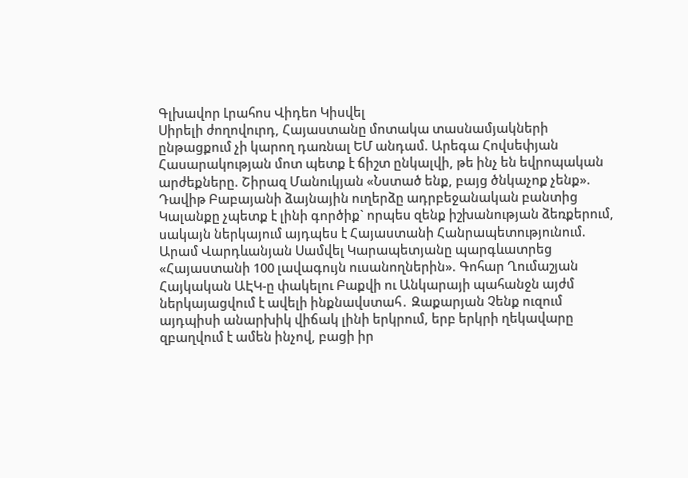Գլխավոր Լրահոս Վիդեո Կիսվել
Սիրելի ժողովուրդ, Հայաստանը մոտակա տասնամյակների ընթացքում չի կարող դառնալ ԵՄ անդամ. Արեգա Հովսեփյան Հասարակության մոտ պետք է ճիշտ ընկալվի, թե ինչ են եվրոպական արժեքները. Շիրազ Մանուկյան «Նստած ենք, բայց ծնկաչոք չենք». Դավիթ Բաբայանի ձայնային ուղերձը ադրբեջանական բանտից Կալանքը չպետք է լինի գործիք` որպես զենք իշխանության ձեռքերում, սակայն ներկայում այդպես է Հայաստանի Հանրապետությունում. Արամ Վարդևանյան Սամվել Կարապետյանը պարգևատրեց «Հայաստանի 100 լավագույն ուսանողներին». Գոհար Ղումաշյան Հայկական ԱԷԿ-ը փակելու Բաքվի ու Անկարայի պահանջն այժմ ներկայացվում է ավելի ինքնավստահ․ Զաքարյան Չենք ուզում այդպիսի անարխիկ վիճակ լինի երկրում, երբ երկրի ղեկավարը զբաղվում է ամեն ինչով, բացի իր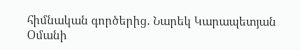հիմնական գործերից. Նարեկ Կարապետյան Օմանի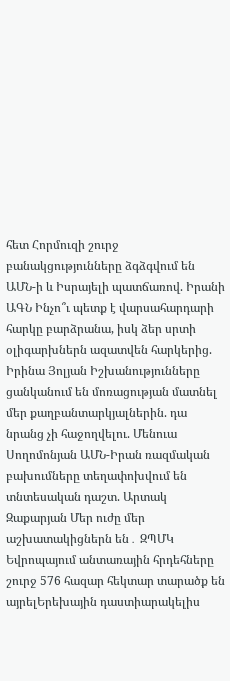հետ Հորմուզի շուրջ բանակցությունները ձգձգվում են ԱՄՆ-ի և Իսրայելի պատճառով. Իրանի ԱԳՆ Ինչո՞ւ պետք է վարսահարդարի հարկը բարձրանա, իսկ ձեր սրտի օլիգարխներն ազատվեն հարկերից. Իրինա Յոլյան Իշխանությունները ցանկանում են մոռացության մատնել մեր քաղբանտարկյալներին. դա նրանց չի հաջողվելու. Մենուա Սողոմոնյան ԱՄՆ-Իրան ռազմական բախումները տեղափոխվում են տնտեսական դաշտ. Արտակ Զաքարյան Մեր ուժը մեր աշխատակիցներն են․ ԶՊՄԿ
Եվրոպայում անտառային հրդեհները շուրջ 576 հազար հեկտար տարածք են այրելԵրեխային դաստիարակելիս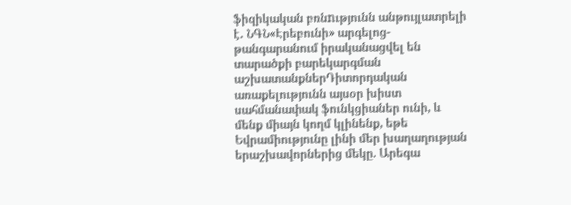ֆիզիկական բռնnւթյունն անթույլատրելի է․ ՆԳՆ«Էրեբունի» արգելոց-թանգարանում իրականացվել են տարածքի բարեկարգման աշխատանքներԴիտորդական առաքելությունն այսօր խիստ սահմանափակ ֆունկցիաներ ունի, և մենք միայն կողմ կլինենք, եթե Եվրամիությունը լինի մեր խաղաղության երաշխավորներից մեկը. Արեգա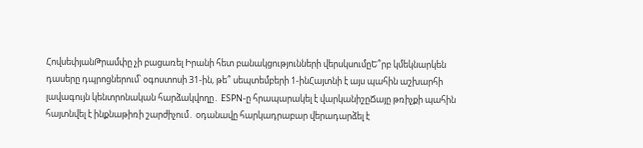ՀովսեփյանԹրամփը չի բացառել Իրանի հետ բանակցությունների վերսկսումըԵ՞րբ կմեկնարկեն դասերը դպրոցներում՝ օգոստոսի 31-ին, թե՞ սեպտեմբերի 1-ինՀայտնի է այս պահին աշխարհի լավագույն կենտրոնական հարձակվողը․ ESPN-ը հրապարակել է վարկանիշըՃայը թռիչքի պահին հայտնվել է ինքնաթիռի շարժիչում․ օդանավը հարկադրաբար վերադարձել է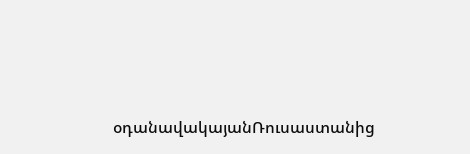օդանավակայանՌուսաստանից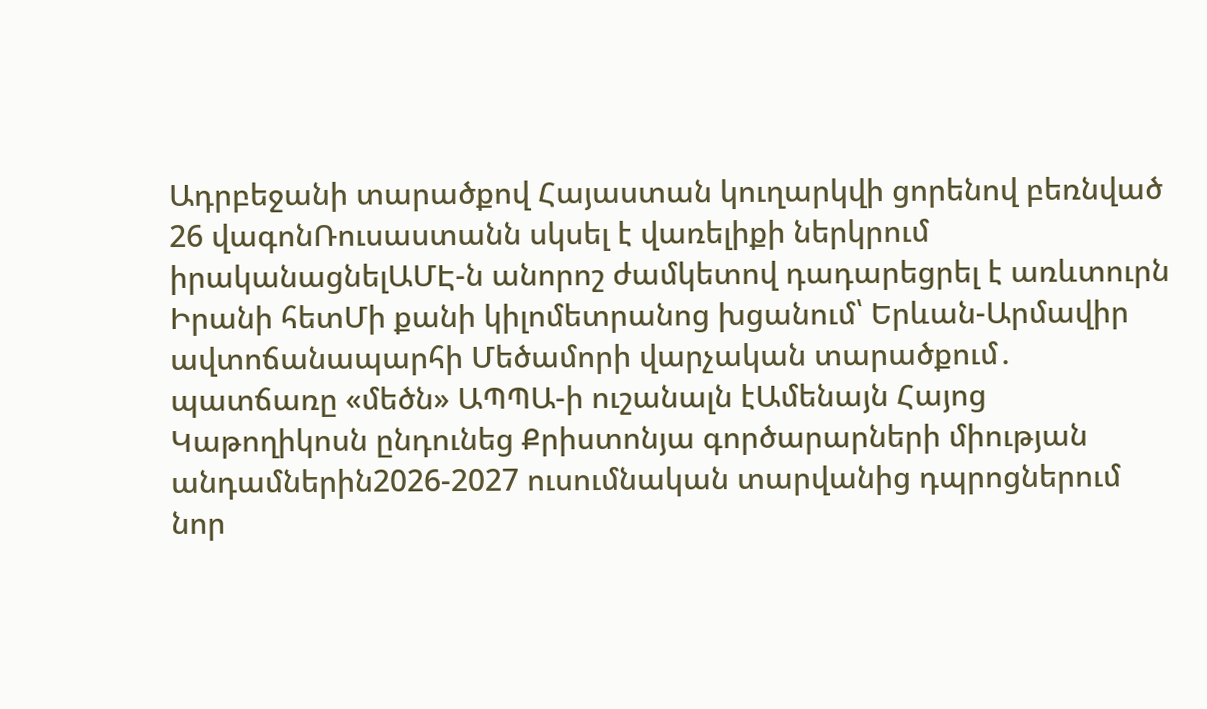Ադրբեջանի տարածքով Հայաստան կուղարկվի ցորենով բեռնված 26 վագոնՌուսաստանն սկսել է վառելիքի ներկրում իրականացնելԱՄԷ-ն անորոշ ժամկետով դադարեցրել է առևտուրն Իրանի հետՄի քանի կիլոմետրանոց խցանում՝ Երևան-Արմավիր ավտոճանապարհի Մեծամորի վարչական տարածքում․ պատճառը «մեծն» ԱՊՊԱ-ի ուշանալն էԱմենայն Հայոց Կաթողիկոսն ընդունեց Քրիստոնյա գործարարների միության անդամներին2026-2027 ուսումնական տարվանից դպրոցներում նոր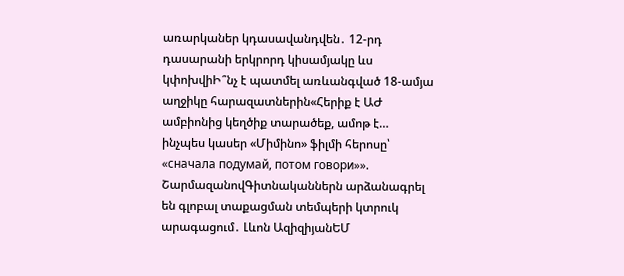առարկաներ կդասավանդվեն․ 12-րդ դասարանի երկրորդ կիսամյակը ևս կփոխվիԻ՞նչ է պատմել առևանգված 18-ամյա աղջիկը հարազատներին«Հերիք է ԱԺ ամբիոնից կեղծիք տարածեք, ամոթ է… ինչպես կասեր «Միմինո» ֆիլմի հերոսը՝ «сначала подумай, потом говори»». ՇարմազանովԳիտնականներն արձանագրել են գլոբալ տաքացման տեմպերի կտրուկ արագացում․ Լևոն ԱզիզիյանԵՄ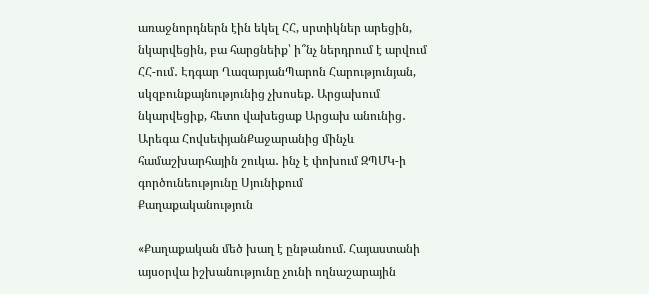առաջնորդներն էին եկել ՀՀ, սրտիկներ արեցին, նկարվեցին, բա հարցնեիք՝ ի՞նչ ներդրում է արվում ՀՀ-ում․ Էդգար ՂազարյանՊարոն Հարությունյան, սկզբունքայնությունից չխոսեք. Արցախում նկարվեցիք, հետո վախեցաք Արցախ անունից․ Արեգա ՀովսեփյանՔաջարանից մինչև համաշխարհային շուկա․ ինչ է փոխում ԶՊՄԿ-ի գործունեությունը Սյունիքում
Քաղաքականություն

«Քաղաքական մեծ խաղ է ընթանում. Հայաստանի այսօրվա իշխանությունը չունի ողնաշարային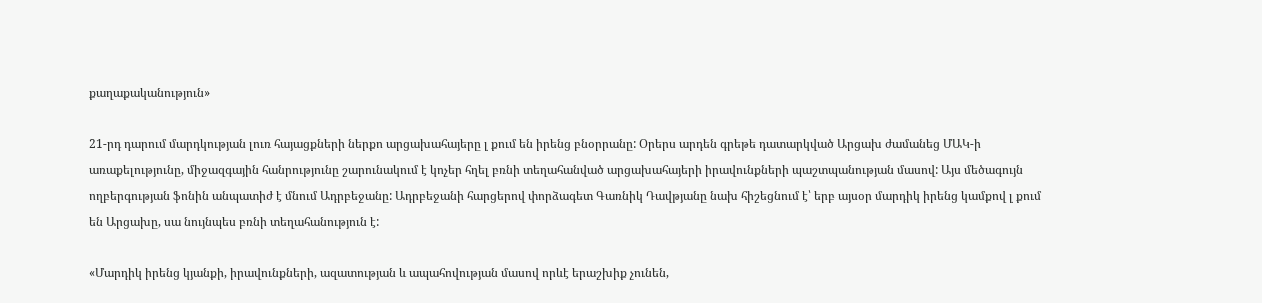քաղաքականություն»

21-րդ դարում մարդկության լուռ հայացքների ներքո արցախահայերը լ քում են իրենց բնօրրանը: Օրերս արդեն գրեթե դատարկված Արցախ ժամանեց ՄԱԿ-ի առաքելությունը, միջազգային հանրությունը շարունակում է կոչեր հղել բռնի տեղահանված արցախահայերի իրավունքների պաշտպանության մասով: Այս մեծագույն ողբերգության ֆոնին անպատիժ է մնում Ադրբեջանը: Ադրբեջանի հարցերով փորձագետ Գառնիկ Դավթյանը նախ հիշեցնում է՝ երբ այսօր մարդիկ իրենց կամքով լ քում են Արցախը, սա նույնպես բռնի տեղահանություն է:

«Մարդիկ իրենց կյանքի, իրավունքների, ազատության և ապահովության մասով որևէ երաշխիք չունեն,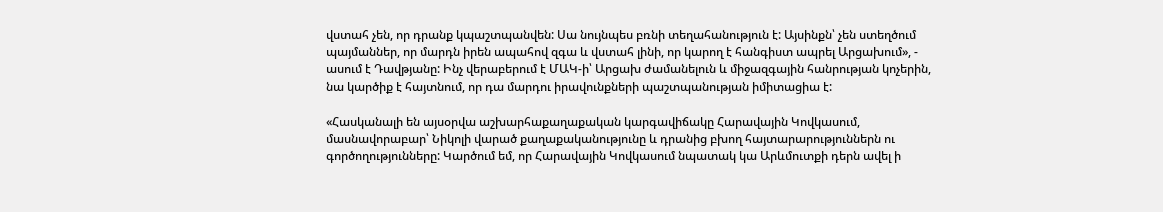վստահ չեն, որ դրանք կպաշտպանվեն: Սա նույնպես բռնի տեղահանություն է: Այսինքն՝ չեն ստեղծում պայմաններ, որ մարդն իրեն ապահով զգա և վստահ լինի, որ կարող է հանգիստ ապրել Արցախում», - ասում է Դավթյանը: Ինչ վերաբերում է ՄԱԿ-ի՝ Արցախ ժամանելուն և միջազգային հանրության կոչերին, նա կարծիք է հայտնում, որ դա մարդու իրավունքների պաշտպանության իմիտացիա է:

«Հասկանալի են այսօրվա աշխարհաքաղաքական կարգավիճակը Հարավային Կովկասում, մասնավորաբար՝ Նիկոլի վարած քաղաքականությունը և դրանից բխող հայտարարություններն ու գործողությունները: Կարծում եմ, որ Հարավային Կովկասում նպատակ կա Արևմուտքի դերն ավել ի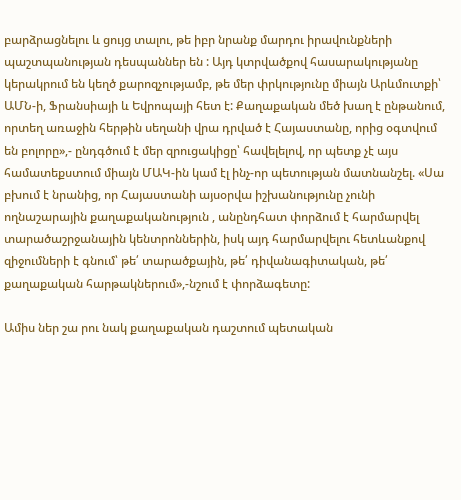բարձրացնելու և ցույց տալու, թե իբր նրանք մարդու իրավունքների պաշտպանության դեսպաններ են : Այդ կտրվածքով հասարակությանը կերակրում են կեղծ քարոզչությամբ, թե մեր փրկությունը միայն Արևմուտքի՝ ԱՄՆ-ի, Ֆրանսիայի և Եվրոպայի հետ է: Քաղաքական մեծ խաղ է ընթանում, որտեղ առաջին հերթին սեղանի վրա դրված է Հայաստանը, որից օգտվում են բոլորը»,- ընդգծում է մեր զրուցակիցը՝ հավելելով, որ պետք չէ այս համատեքստում միայն ՄԱԿ-ին կամ էլ ինչ-որ պետության մատնանշել. «Սա բխում է նրանից, որ Հայաստանի այսօրվա իշխանությունը չունի ողնաշարային քաղաքականություն , անընդհատ փորձում է հարմարվել տարածաշրջանային կենտրոններին, իսկ այդ հարմարվելու հետևանքով զիջումների է գնում՝ թե՛ տարածքային, թե՛ դիվանագիտական, թե՛ քաղաքական հարթակներում»,-նշում է փորձագետը:

Ամիս ներ շա րու նակ քաղաքական դաշտում պետական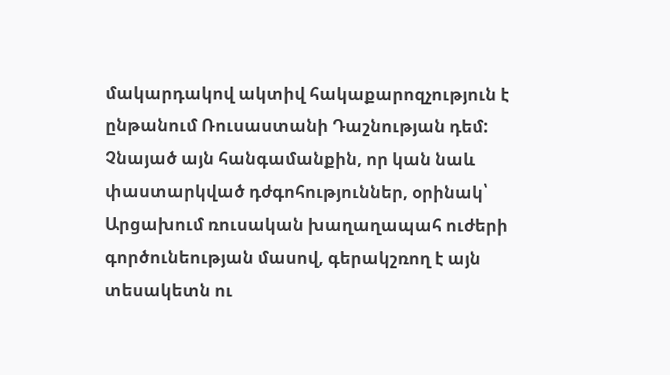մակարդակով ակտիվ հակաքարոզչություն է ընթանում Ռուսաստանի Դաշնության դեմ: Չնայած այն հանգամանքին, որ կան նաև փաստարկված դժգոհություններ, օրինակ՝ Արցախում ռուսական խաղաղապահ ուժերի գործունեության մասով, գերակշռող է այն տեսակետն ու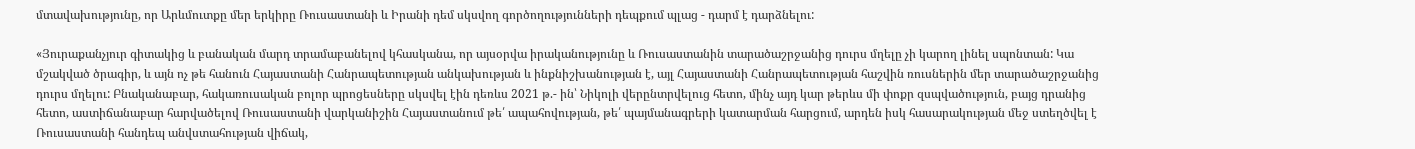մտավախությունը, որ Արևմուտքը մեր երկիրը Ռուսաստանի և Իրանի դեմ սկսվող գործողությունների դեպքում պլաց - դարմ է դարձնելու:

«Յուրաքանչյուր գիտակից և բանական մարդ տրամաբանելով կհասկանա, որ այսօրվա իրականությունը և Ռուսաստանին տարածաշրջանից դուրս մղելը չի կարող լինել սպոնտան: Կա մշակված ծրագիր, և այն ոչ թե հանուն Հայաստանի Հանրապետության անկախության և ինքնիշխանության է, այլ Հայաստանի Հանրապետության հաշվին ռուսներին մեր տարածաշրջանից դուրս մղելու: Բնականաբար, հակառուսական բոլոր պրոցեսները սկսվել էին դեռևս 2021 թ.- ին՝ Նիկոլի վերընտրվելուց հետո, մինչ այդ կար թերևս մի փոքր զսպվածություն, բայց դրանից հետո, աստիճանաբար հարվածելով Ռուսաստանի վարկանիշին Հայաստանում թե՛ ապահովության, թե՛ պայմանագրերի կատարման հարցում, արդեն իսկ հասարակության մեջ ստեղծվել է Ռուսաստանի հանդեպ անվստահության վիճակ,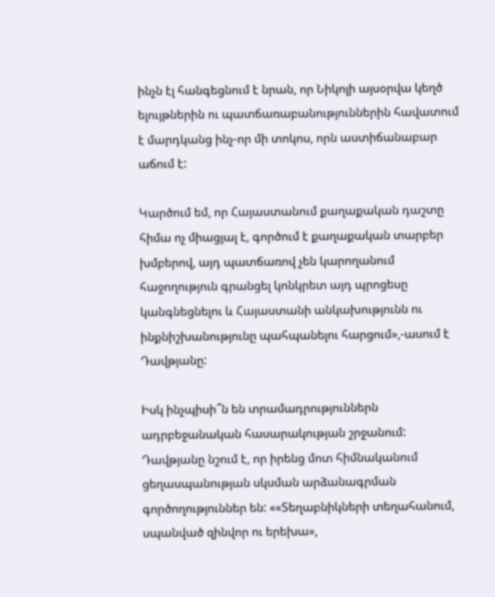ինչն էլ հանգեցնում է նրան, որ Նիկոլի այսօրվա կեղծ ելույթներին ու պատճառաբանություններին հավատում է մարդկանց ինչ-որ մի տոկոս, որն աստիճանաբար աճում է:

Կարծում եմ, որ Հայաստանում քաղաքական դաշտը հիմա ոչ միացյալ է, գործում է քաղաքական տարբեր խմբերով, այդ պատճառով չեն կարողանում հաջողություն գրանցել կոնկրետ այդ պրոցեսը կանգնեցնելու և Հայաստանի անկախությունն ու ինքնիշխանությունը պահպանելու հարցում»,-ասում է Դավթյանը:

Իսկ ինչպիսի՞ն են տրամադրություններն ադրբեջանական հասարակության շրջանում: Դավթյանը նշում է, որ իրենց մոտ հիմնականում ցեղասպանության սկսման արձանագրման գործողություններ են: ««Տեղաբնիկների տեղահանում, սպանված զինվոր ու երեխա»,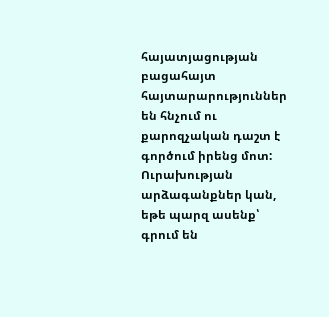հայատյացության բացահայտ հայտարարություններ են հնչում ու քարոզչական դաշտ է գործում իրենց մոտ: Ուրախության արձագանքներ կան, եթե պարզ ասենք՝ գրում են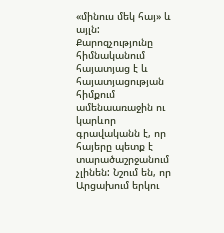«մինուս մեկ հայ» և այլն: Քարոզչությունը հիմնականում հայատյաց է և հայատյացության հիմքում ամենաառաջին ու կարևոր գրավականն է, որ հայերը պետք է տարածաշրջանում չլինեն: Նշում են, որ Արցախում երկու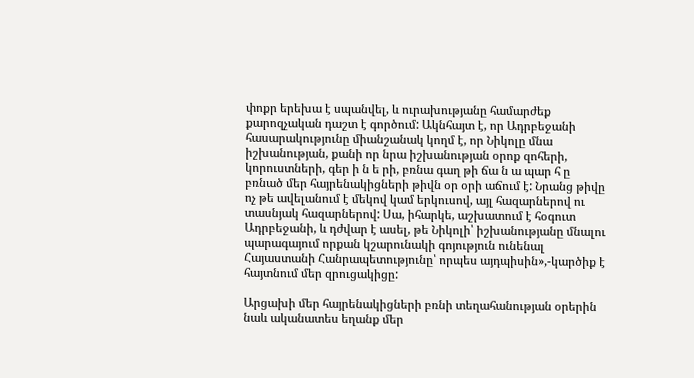փոքր երեխա է սպանվել, և ուրախությանը համարժեք քարոզչական դաշտ է գործում: Ակնհայտ է, որ Ադրբեջանի հասարակությունը միանշանակ կողմ է, որ Նիկոլը մնա իշխանության, քանի որ նրա իշխանության օրոք զոհերի, կորուստների, գեր ի ն ե րի, բռնա գաղ թի ճա ն ա պար հ ը բռնած մեր հայրենակիցների թիվն օր օրի աճում է: Նրանց թիվը ոչ թե ավելանում է մեկով կամ երկուսով, այլ հազարներով ու տասնյակ հազարներով: Սա, իհարկե, աշխատում է հօգուտ Ադրբեջանի, և դժվար է ասել, թե Նիկոլի՝ իշխանությանը մնալու պարագայում որքան կշարունակի գոյություն ունենալ Հայաստանի Հանրապետությունը՝ որպես այդպիսին»,-կարծիք է հայտնում մեր զրուցակիցը:

Արցախի մեր հայրենակիցների բռնի տեղահանության օրերին նաև ականատես եղանք մեր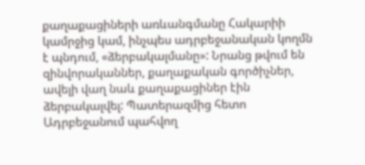քաղաքացիների առևանգմանը Հակարիի կամրջից կամ, ինչպես ադրբեջանական կողմն է պնդում, «ձերբակալմանը»: Նրանց թվում են զինվորականներ, քաղաքական գործիչներ, ավելի վաղ նաև քաղաքացիներ էին ձերբակալվել: Պատերազմից հետո Ադրբեջանում պահվող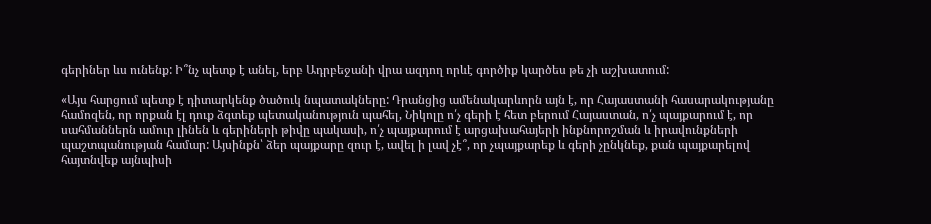գերիներ ևս ունենք: Ի՞նչ պետք է անել, երբ Ադրբեջանի վրա ազդող որևէ գործիք կարծես թե չի աշխատում:

«Այս հարցում պետք է դիտարկենք ծածուկ նպատակները: Դրանցից ամենակարևորն այն է, որ Հայաստանի հասարակությանը համոզեն, որ որքան էլ դուք ձգտեք պետականություն պահել, Նիկոլը ո՛չ գերի է հետ բերում Հայաստան, ո՛չ պայքարում է, որ սահմաններն ամուր լինեն և գերիների թիվը պակասի, ո՛չ պայքարում է արցախահայերի ինքնորոշման և իրավունքների պաշտպանության համար: Այսինքն՝ ձեր պայքարը զուր է, ավել ի լավ չէ՞, որ չպայքարեք և գերի չընկնեք, քան պայքարելով հայտնվեք այնպիսի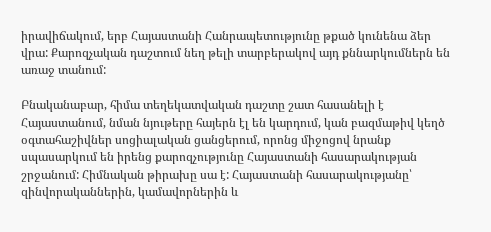իրավիճակում, երբ Հայաստանի Հանրապետությունը թքած կունենա ձեր վրա: Քարոզչական դաշտում նեղ թելի տարբերակով այդ քննարկումներն են առաջ տանում:

Բնականաբար, հիմա տեղեկատվական դաշտը շատ հասանելի է Հայաստանում, նման նյութերը հայերն էլ են կարդում, կան բազմաթիվ կեղծ օգտահաշիվներ սոցիալական ցանցերում, որոնց միջոցով նրանք սպասարկում են իրենց քարոզչությունը Հայաստանի հասարակության շրջանում: Հիմնական թիրախը սա է: Հայաստանի հասարակությանը՝ զինվորականներին, կամավորներին և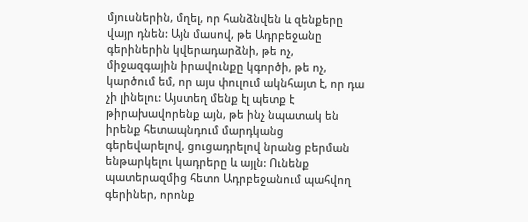մյուսներին, մղել, որ հանձնվեն և զենքերը վայր դնեն: Այն մասով, թե Ադրբեջանը գերիներին կվերադարձնի, թե ոչ, միջազգային իրավունքը կգործի, թե ոչ, կարծում եմ, որ այս փուլում ակնհայտ է, որ դա չի լինելու: Այստեղ մենք էլ պետք է թիրախավորենք այն, թե ինչ նպատակ են իրենք հետապնդում մարդկանց գերեվարելով, ցուցադրելով նրանց բերման ենթարկելու կադրերը և այլն: Ունենք պատերազմից հետո Ադրբեջանում պահվող գերիներ, որոնք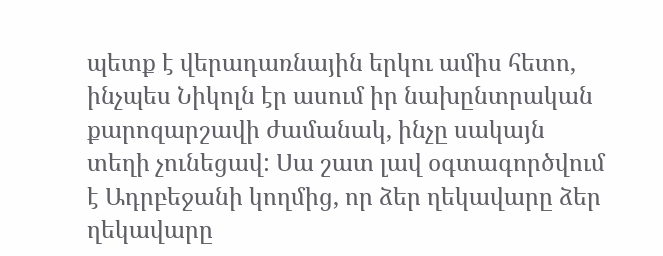պետք է վերադառնային երկու ամիս հետո, ինչպես Նիկոլն էր ասում իր նախընտրական քարոզարշավի ժամանակ, ինչը սակայն տեղի չունեցավ: Սա շատ լավ օգտագործվում է Ադրբեջանի կողմից, որ ձեր ղեկավարը ձեր ղեկավարը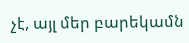չէ, այլ մեր բարեկամն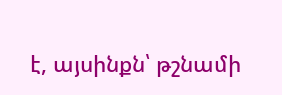է, այսինքն՝ թշնամի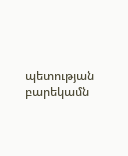պետության բարեկամն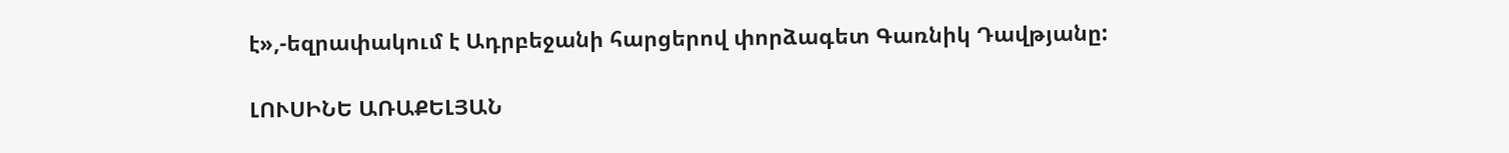է»,-եզրափակում է Ադրբեջանի հարցերով փորձագետ Գառնիկ Դավթյանը:

ԼՈՒՍԻՆԵ ԱՌԱՔԵԼՅԱՆ